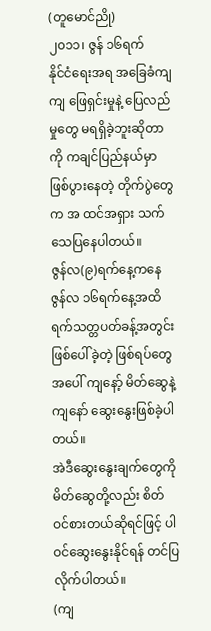(တူမောင်ညို)
၂၀၁၁၊ ဇွန် ၁၆ရက်
နိုင်ငံရေးအရ အခြေခံကျကျ ဖြေရှင်းမှုနဲ့ ပြေလည်မှုတွေ မရရှိခဲ့ဘူးဆိုတာကို ကချင်ပြည်နယ်မှာ ဖြစ်ပွားနေတဲ့ တိုက်ပွဲတွေက အ ထင်အရှား သက်သေပြနေပါတယ်။
ဇွန်လ(၉)ရက်နေ့ကနေ ဇွန်လ ၁၆ရက်နေ့အထိ ရက်သတ္တပတ်ခန့်အတွင်း ဖြစ်ပေါ်ခဲ့တဲ့ ဖြစ်ရပ်တွေအပေါ် ကျနော့် မိတ်ဆွေနဲ့ ကျနော် ဆွေးနွေးဖြစ်ခဲ့ပါတယ်။
အဲဒီဆွေးနွေးချက်တွေကို မိတ်ဆွေတို့လည်း စိတ်ဝင်စားတယ်ဆိုရင်ဖြင့် ပါဝင်ဆွေးနွေးနိုင်ရန် တင်ပြလိုက်ပါတယ်။
(ကျ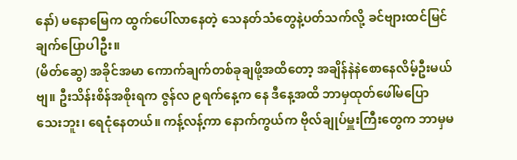နော်) မနောမြေက ထွက်ပေါ်လာနေတဲ့ သေနတ်သံတွေနဲ့ပတ်သက်လို့ ခင်ဗျားထင်မြင်ချက်ပြောပါဦး။
(မိတ်ဆွေ) အခိုင်အမာ ကောက်ချက်တစ်ခုချဖို့အထိတော့ အချိန်နဲနဲစောနေလိမ့်ဦးမယ်ဗျ။ ဦးသိန်းစိန်အစိုးရက ဇွန်လ ၉ရက်နေ့က နေ ဒီနေ့အထိ ဘာမှထုတ်ဖေါ်မပြောသေးဘူး၊ ရေငုံနေတယ်။ ကန့်လန့်ကာ နောက်ကွယ်က ဗိုလ်ချုပ်မှူးကြီးတွေက ဘာမှမ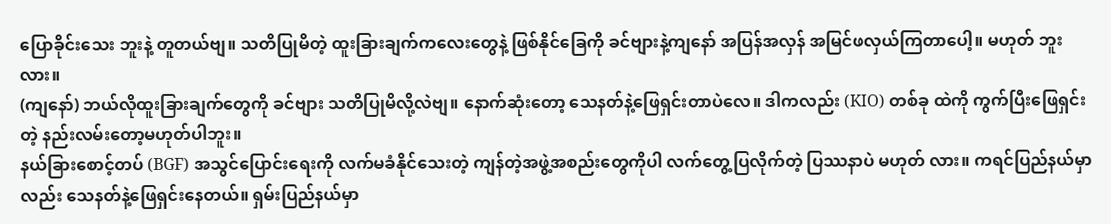ပြောခိုင်းသေး ဘူးနဲ့ တူတယ်ဗျ။ သတိပြုမိတဲ့ ထူးခြားချက်ကလေးတွေနဲ့ ဖြစ်နိုင်ခြေကို ခင်ဗျားနဲ့ကျနော် အပြန်အလှန် အမြင်ဖလှယ်ကြတာပေါ့။ မဟုတ် ဘူးလား။
(ကျနော်) ဘယ်လိုထူးခြားချက်တွေကို ခင်ဗျား သတိပြုမိလို့လဲဗျ။ နောက်ဆုံးတော့ သေနတ်နဲ့ဖြေရှင်းတာပဲလေ။ ဒါကလည်း (KIO) တစ်ခု ထဲကို ကွက်ပြီးဖြေရှင်းတဲ့ နည်းလမ်းတော့မဟုတ်ပါဘူး။
နယ်ခြားစောင့်တပ် (BGF) အသွင်ပြောင်းရေးကို လက်မခံနိုင်သေးတဲ့ ကျန်တဲ့အဖွဲ့အစည်းတွေကိုပါ လက်တွေ့ပြလိုက်တဲ့ ပြဿနာပဲ မဟုတ် လား။ ကရင်ပြည်နယ်မှာလည်း သေနတ်နဲ့ဖြေရှင်းနေတယ်။ ရှမ်းပြည်နယ်မှာ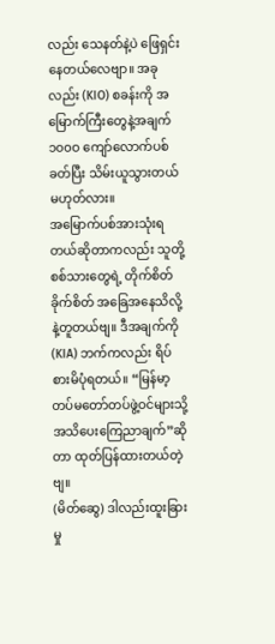လည်း သေနတ်နဲ့ပဲ ဖြေရှင်းနေတယ်လေဗျာ။ အခုလည်း (KIO) စခန်းကို အမြောက်ကြီးတွေနဲ့အချက် ၁၀၀ဝ ကျော်လောက်ပစ်ခတ်ပြီး သိမ်းယူသွားတယ်မဟုတ်လား။
အမြောက်ပစ်အားသုံးရတယ်ဆိုတာကလည်း သူတို့စစ်သားတွေရဲ့ တိုက်စိတ်ခိုက်စိတ် အခြေအနေသိလို့နဲ့တူတယ်ဗျ။ ဒီအချက်ကို (KIA) ဘက်ကလည်း ရိပ်စားမိပုံရတယ်။ “မြန်မာ့တပ်မတော်တပ်ဖွဲ့ဝင်များသို့ အသိပေးကြေညာချက်”ဆိုတာ ထုတ်ပြန်ထားတယ်တဲ့ဗျ။
(မိတ်ဆွေ) ဒါလည်းထူးခြားမှု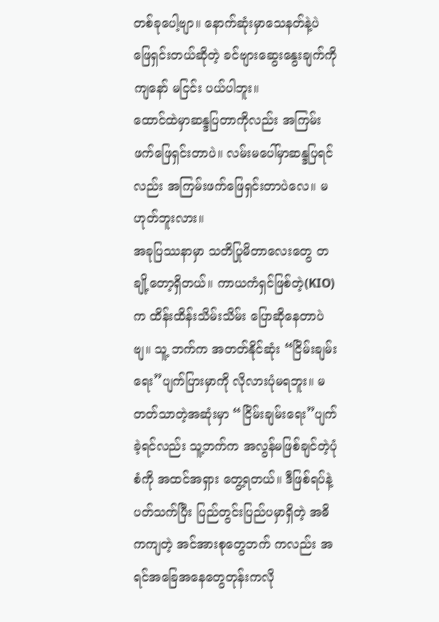တစ်ခုပေါ့ဗျာ။ နောက်ဆုံးမှာသေနတ်နဲ့ပဲ ဖြေရှင်းတယ်ဆိုတဲ့ ခင်ဗျားဆွေးနွေးချက်ကို ကျနော် မငြင်း ပယ်ပါဘူး။
ထောင်ထဲမှာဆန္ဒပြတာကိုလည်း အကြမ်းဖက်ဖြေရှင်းတာပဲ။ လမ်းမပေါ်မှာဆန္ဒပြရင်လည်း အကြမ်းဖက်ဖြေရှင်းတာပဲလေ။ မဟုတ်ဘူးလား။
အခုပြဿနာမှာ သတိပြုမိတာလေးတွေ တချို့တော့ရှိတယ်။ ကာယကံရှင်ဖြစ်တဲ့(KIO)က ထိန်းထိန်းသိမ်းသိမ်း ပြောဆိုနေတာပဲဗျ။ သူ့ ဘက်က အတတ်နိုင်ဆုံး “ငြိမ်းချမ်းရေး”ပျက်ပြားမှာကို လိုလားပုံမရဘူး။ မတတ်သာတဲ့အဆုံးမှာ “ငြိမ်းချမ်းရေး”ပျက်ခဲ့ရင်လည်း သူ့ဘက်က အလွန်မဖြစ်ချင်တဲ့ပုံစံကို အထင်အရှား တွေ့ရတယ်။ ဒီဖြစ်ရပ်နဲ့ပတ်သက်ပြီး ပြည်တွင်းပြည်ပမှာရှိတဲ့ အဓိကကျတဲ့ အင်အားစုတွေဘက် ကလည်း အရင်အခြေအနေတွေတုန်းကလို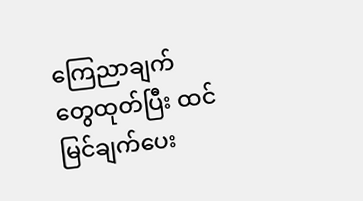ကြေညာချက် တွေထုတ်ပြီး ထင်မြင်ချက်ပေး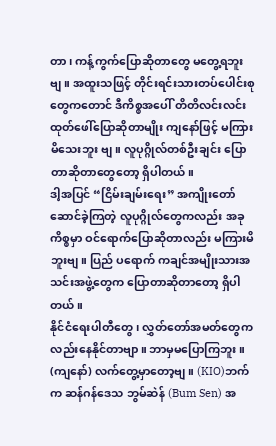တာ၊ ကန့်ကွက်ပြောဆိုတာတွေ မတွေ့ရဘူးဗျ။ အထူးသဖြင့် တိုင်းရင်းသားတပ်ပေါင်းစုတွေကတောင် ဒီကိစ္စအပေါ် တိတိလင်းလင်း ထုတ်ဖေါ်ပြောဆိုတာမျိုး ကျနော်ဖြင့် မကြားမိသေးဘူး ဗျ။ လူပုဂ္ဂိုလ်တစ်ဦးချင်း ပြောတာဆိုတာတွေတော့ ရှိပါတယ်။
ဒါ့အပြင် “ငြိမ်းချမ်းရေး” အကျိုးတော်ဆောင်ခဲ့ကြတဲ့ လူပုဂ္ဂိုလ်တွေကလည်း အခုကိစ္စမှာ ဝင်ရောက်ပြောဆိုတာလည်း မကြားမိဘူးဗျ။ ပြည် ပရောက် ကချင်အမျိုးသားအသင်းအဖွဲ့တွေက ပြောတာဆိုတာတော့ ရှိပါတယ်။
နိုင်ငံရေးပါတီတွေ၊ လွှတ်တော်အမတ်တွေကလည်းနေနိုင်တာဗျာ။ ဘာမှမပြောကြဘူး။
(ကျနော်) လက်တွေ့မှာတော့ဗျ။ (KIO)ဘက်က ဆန်ဂန်ဒေသ ဘွမ်ဆဲန် (Bum Sen) အ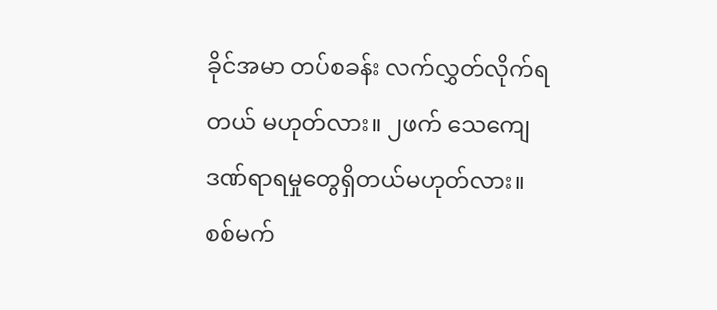ခိုင်အမာ တပ်စခန်း လက်လွှတ်လိုက်ရ တယ် မဟုတ်လား။ ၂ဖက် သေကျေဒဏ်ရာရမှုတွေရှိတယ်မဟုတ်လား။ စစ်မက်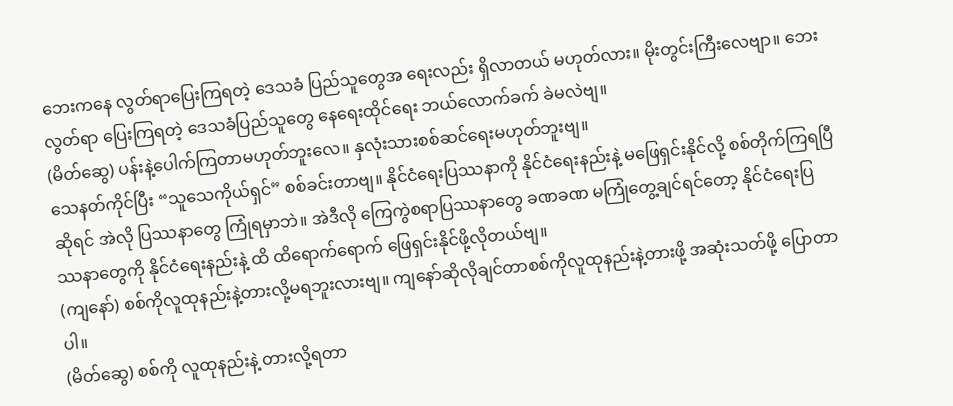ဘေးကနေ လွတ်ရာပြေးကြရတဲ့ ဒေသခံ ပြည်သူတွေအ ရေးလည်း ရှိလာတယ် မဟုတ်လား။ မိုးတွင်းကြီးလေဗျာ။ ဘေးလွတ်ရာ ပြေးကြရတဲ့ ဒေသခံပြည်သူတွေ နေရေးထိုင်ရေး ဘယ်လောက်ခက် ခဲမလဲဗျ။
(မိတ်ဆွေ) ပန်းနဲ့ပေါက်ကြတာမဟုတ်ဘူးလေ။ နှလုံးသားစစ်ဆင်ရေးမဟုတ်ဘူးဗျ။
သေနတ်ကိုင်ပြီး “သူသေကိုယ်ရှင်” စစ်ခင်းတာဗျ။ နိုင်ငံရေးပြဿနာကို နိုင်ငံရေးနည်းနဲ့ မဖြေရှင်းနိုင်လို့ စစ်တိုက်ကြရပြီဆိုရင် အဲလို ပြဿနာတွေ ကြုံရမှာဘဲ။ အဲဒီလို ကြေကွဲစရာပြဿနာတွေ ခဏခဏ မကြုံတွေ့ချင်ရင်တော့ နိုင်ငံရေးပြဿနာတွေကို နိုင်ငံရေးနည်းနဲ့ ထိ ထိရောက်ရောက် ဖြေရှင်းနိုင်ဖို့လိုတယ်ဗျ။
(ကျနော်) စစ်ကိုလူထုနည်းနဲ့တားလို့မရဘူးလားဗျ။ ကျနော်ဆိုလိုချင်တာစစ်ကိုလူထုနည်းနဲ့တားဖို့ အဆုံးသတ်ဖို့ ပြောတာပါ။
(မိတ်ဆွေ) စစ်ကို လူထုနည်းနဲ့ တားလို့ရတာ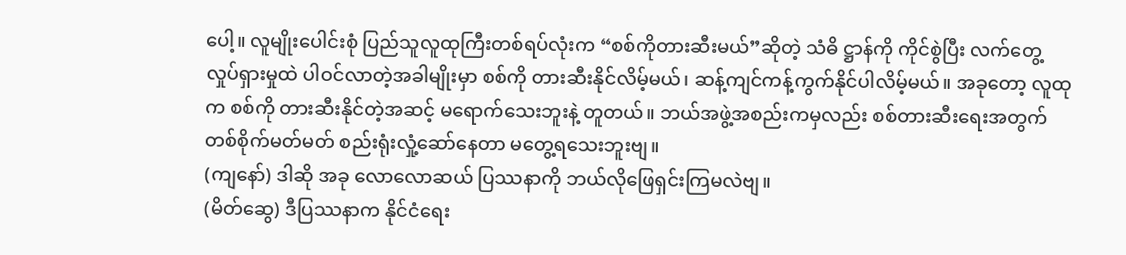ပေါ့။ လူမျိုးပေါင်းစုံ ပြည်သူလူထုကြီးတစ်ရပ်လုံးက “စစ်ကိုတားဆီးမယ်”ဆိုတဲ့ သံဓိ ဋ္ဌာန်ကို ကိုင်စွဲပြီး လက်တွေ့လှုပ်ရှားမှုထဲ ပါဝင်လာတဲ့အခါမျိုးမှာ စစ်ကို တားဆီးနိုင်လိမ့်မယ်၊ ဆန့်ကျင်ကန့်ကွက်နိုင်ပါလိမ့်မယ်။ အခုတော့ လူထုက စစ်ကို တားဆီးနိုင်တဲ့အဆင့် မရောက်သေးဘူးနဲ့ တူတယ်။ ဘယ်အဖွဲ့အစည်းကမှလည်း စစ်တားဆီးရေးအတွက် တစ်စိုက်မတ်မတ် စည်းရုံးလှုံ့ဆော်နေတာ မတွေ့ရသေးဘူးဗျ။
(ကျနော်) ဒါဆို အခု လောလောဆယ် ပြဿနာကို ဘယ်လိုဖြေရှင်းကြမလဲဗျ။
(မိတ်ဆွေ) ဒီပြဿနာက နိုင်ငံရေး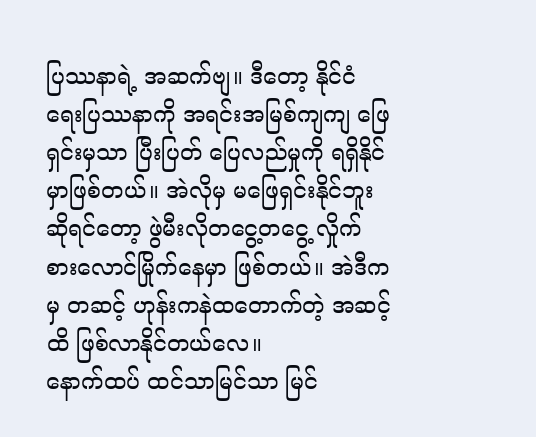ပြဿနာရဲ့ အဆက်ဗျ။ ဒီတော့ နိုင်ငံရေးပြဿနာကို အရင်းအမြစ်ကျကျ ဖြေရှင်းမှသာ ပြီးပြတ် ပြေလည်မှုကို ရရှိနိုင်မှာဖြစ်တယ်။ အဲလိုမှ မဖြေရှင်းနိုင်ဘူးဆိုရင်တော့ ဖွဲမီးလိုတငွေ့တငွေ့ လှိုက်စားလောင်မြိုက်နေမှာ ဖြစ်တယ်။ အဲဒီကမှ တဆင့် ဟုန်းကနဲထတောက်တဲ့ အဆင့်ထိ ဖြစ်လာနိုင်တယ်လေ။
နောက်ထပ် ထင်သာမြင်သာ မြင်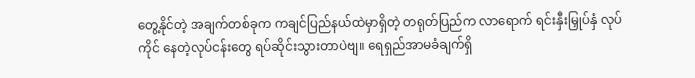တွေ့နိုင်တဲ့ အချက်တစ်ခုက ကချင်ပြည်နယ်ထဲမှာရှိတဲ့ တရုတ်ပြည်က လာရောက် ရင်းနှီးမြှုပ်နှံ လုပ်ကိုင် နေတဲ့လုပ်ငန်းတွေ ရပ်ဆိုင်းသွားတာပဲဗျ။ ရေရှည်အာမခံချက်ရှိ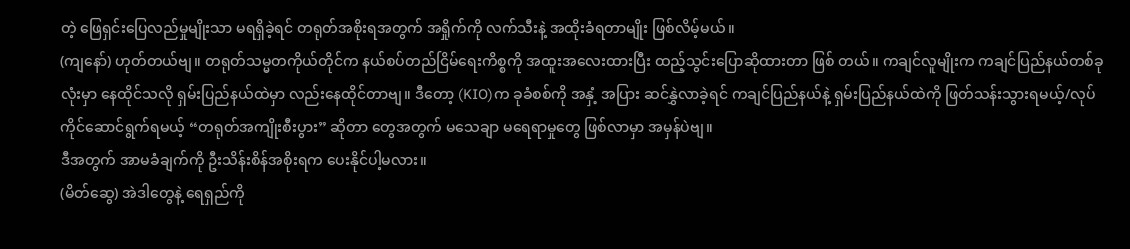တဲ့ ဖြေရှင်းပြေလည်မှုမျိုးသာ မရရှိခဲ့ရင် တရုတ်အစိုးရအတွက် အရှိုက်ကို လက်သီးနဲ့ အထိုးခံရတာမျိုး ဖြစ်လိမ့်မယ်။
(ကျနော်) ဟုတ်တယ်ဗျ။ တရုတ်သမ္မတကိုယ်တိုင်က နယ်စပ်တည်ငြိမ်ရေးကိစ္စကို အထူးအလေးထားပြီး ထည့်သွင်းပြောဆိုထားတာ ဖြစ် တယ်။ ကချင်လူမျိုးက ကချင်ပြည်နယ်တစ်ခုလုံးမှာ နေထိုင်သလို ရှမ်းပြည်နယ်ထဲမှာ လည်းနေထိုင်တာဗျ။ ဒီတော့ (KIO)က ခုခံစစ်ကို အနှံ့ အပြား ဆင်နွှဲလာခဲ့ရင် ကချင်ပြည်နယ်နဲ့ ရှမ်းပြည်နယ်ထဲကို ဖြတ်သန်းသွားရမယ့်/လုပ်ကိုင်ဆောင်ရွက်ရမယ့် “တရုတ်အကျိုးစီးပွား” ဆိုတာ တွေအတွက် မသေချာ မရေရာမှုတွေ ဖြစ်လာမှာ အမှန်ပဲဗျ။
ဒီအတွက် အာမခံချက်ကို ဦးသိန်းစိန်အစိုးရက ပေးနိုင်ပါ့မလား။
(မိတ်ဆွေ) အဲဒါတွေနဲ့ ရေရှည်ကို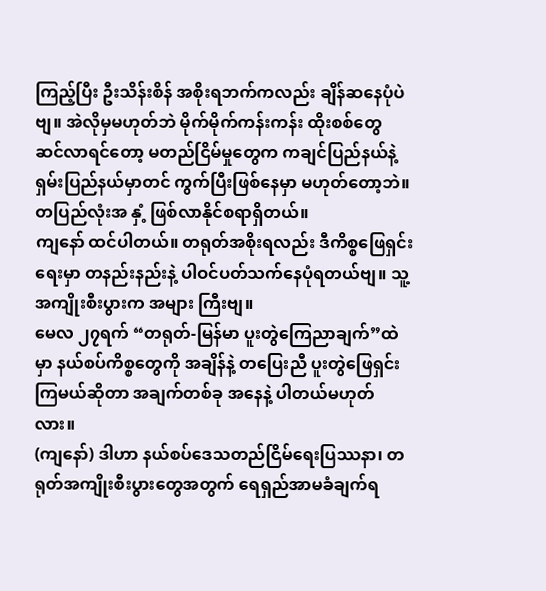ကြည့်ပြီး ဦးသိန်းစိန် အစိုးရဘက်ကလည်း ချိန်ဆနေပုံပဲဗျ။ အဲလိုမှမဟုတ်ဘဲ မိုက်မိုက်ကန်းကန်း ထိုးစစ်တွေ ဆင်လာရင်တော့ မတည်ငြိမ်မှုတွေက ကချင်ပြည်နယ်နဲ့ ရှမ်းပြည်နယ်မှာတင် ကွက်ပြီးဖြစ်နေမှာ မဟုတ်တော့ဘဲ။ တပြည်လုံးအ နှံ့ ဖြစ်လာနိုင်စရာရှိတယ်။
ကျနော် ထင်ပါတယ်။ တရုတ်အစိုးရလည်း ဒီကိစ္စဖြေရှင်းရေးမှာ တနည်းနည်းနဲ့ ပါဝင်ပတ်သက်နေပုံရတယ်ဗျ။ သူ့အကျိုးစီးပွားက အများ ကြီးဗျ။
မေလ ၂၇ရက် “တရုတ်-မြန်မာ ပူးတွဲကြေညာချက်”ထဲမှာ နယ်စပ်ကိစ္စတွေကို အချိန်နဲ့ တပြေးညီ ပူးတွဲဖြေရှင်းကြမယ်ဆိုတာ အချက်တစ်ခု အနေနဲ့ ပါတယ်မဟုတ်လား။
(ကျနော်) ဒါဟာ နယ်စပ်ဒေသတည်ငြိမ်ရေးပြဿနာ၊ တရုတ်အကျိုးစီးပွားတွေအတွက် ရေရှည်အာမခံချက်ရ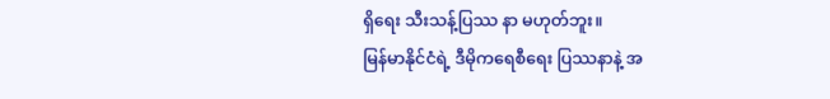ရှိရေး သီးသန့်ပြဿ နာ မဟုတ်ဘူး။
မြန်မာနိုင်ငံရဲ့ ဒီမိုကရေစီရေး ပြဿနာနဲ့ အ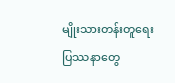မျိုးသားတန်းတူရေး ပြဿနာတွေ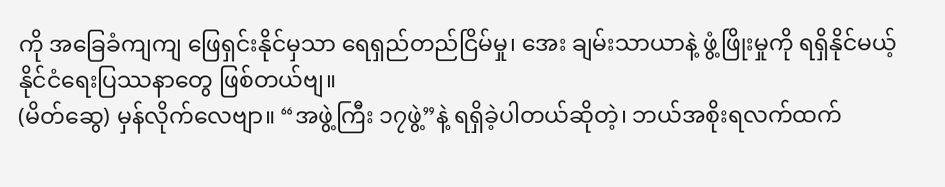ကို အခြေခံကျကျ ဖြေရှင်းနိုင်မှသာ ရေရှည်တည်ငြိမ်မှု၊ အေး ချမ်းသာယာနဲ့ ဖွံ့ဖြိုးမှုကို ရရှိနိုင်မယ့် နိုင်ငံရေးပြဿနာတွေ ဖြစ်တယ်ဗျ။
(မိတ်ဆွေ) မှန်လိုက်လေဗျာ။ “အဖွဲ့ကြီး ၁၇ဖွဲ့”နဲ့ ရရှိခဲ့ပါတယ်ဆိုတဲ့၊ ဘယ်အစိုးရလက်ထက်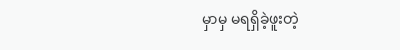မှာမှ မရရှိခဲ့ဖူးတဲ့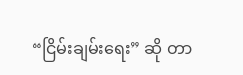“ငြိမ်းချမ်းရေး” ဆို တာ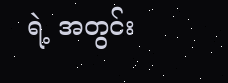ရဲ့ အတွင်း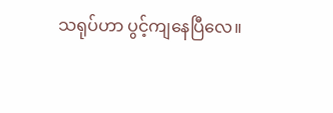သရုပ်ဟာ ပွင့်ကျနေပြီလေ။